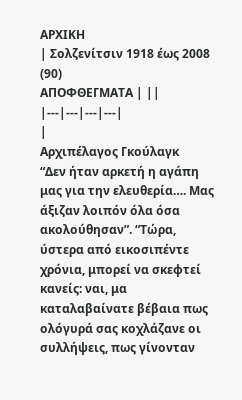ΑΡΧΙΚΗ
| Σολζενίτσιν 1918 έως 2008 (90)
ΑΠΟΦΘΕΓΜΑΤΑ | ||
|---|---|---|---|
|
Αρχιπέλαγος Γκούλαγκ
“Δεν ήταν αρκετή η αγάπη μας για την ελευθερία…. Μας άξιζαν λοιπόν όλα όσα ακολούθησαν”. “Τώρα, ύστερα από εικοσιπέντε χρόνια, μπορεί να σκεφτεί κανείς: ναι, μα καταλαβαίνατε βέβαια πως ολόγυρά σας κοχλάζανε οι συλλήψεις, πως γίνονταν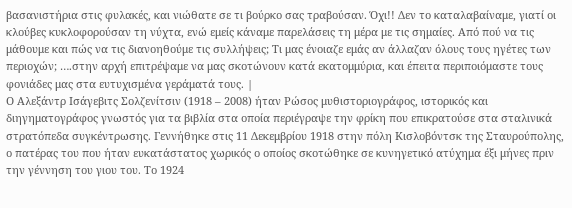βασανιστήρια στις φυλακές, και νιώθατε σε τι βούρκο σας τραβούσαν. Όχι!! Δεν το καταλαβαίναμε, γιατί οι κλούβες κυκλοφορούσαν τη νύχτα, ενώ εμείς κάναμε παρελάσεις τη μέρα με τις σημαίες. Από πού να τις μάθουμε και πώς να τις διανοηθούμε τις συλλήψεις; Τι μας ένοιαζε εμάς αν άλλαζαν όλους τους ηγέτες των περιοχών; ….στην αρχή επιτρέψαμε να μας σκοτώνουν κατά εκατομμύρια, και έπειτα περιποιόμαστε τους φονιάδες μας στα ευτυχισμένα γεράματά τους. |
Ο Αλεξάντρ Ισάγεβιτς Σολζενίτσιν (1918 – 2008) ήταν Ρώσος μυθιστοριογράφος, ιστορικός και διηγηματογράφος γνωστός για τα βιβλία στα οποία περιέγραψε την φρίκη που επικρατούσε στα σταλινικά στρατόπεδα συγκέντρωσης. Γεννήθηκε στις 11 Δεκεμβρίου 1918 στην πόλη Κισλοβόντσκ της Σταυρούπολης, ο πατέρας του που ήταν ευκατάστατος χωρικός ο οποίος σκοτώθηκε σε κυνηγετικό ατύχημα έξι μήνες πριν την γέννηση του γιου του. Το 1924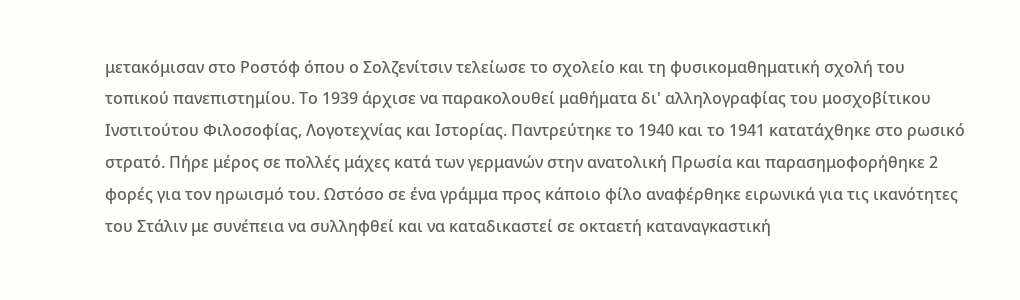μετακόμισαν στο Ροστόφ όπου ο Σολζενίτσιν τελείωσε το σχολείο και τη φυσικομαθηματική σχολή του τοπικού πανεπιστημίου. Το 1939 άρχισε να παρακολουθεί μαθήματα δι' αλληλογραφίας του μοσχοβίτικου Ινστιτούτου Φιλοσοφίας, Λογοτεχνίας και Ιστορίας. Παντρεύτηκε το 1940 και το 1941 κατατάχθηκε στο ρωσικό στρατό. Πήρε μέρος σε πολλές μάχες κατά των γερμανών στην ανατολική Πρωσία και παρασημοφορήθηκε 2 φορές για τον ηρωισμό του. Ωστόσο σε ένα γράμμα προς κάποιο φίλο αναφέρθηκε ειρωνικά για τις ικανότητες του Στάλιν με συνέπεια να συλληφθεί και να καταδικαστεί σε οκταετή καταναγκαστική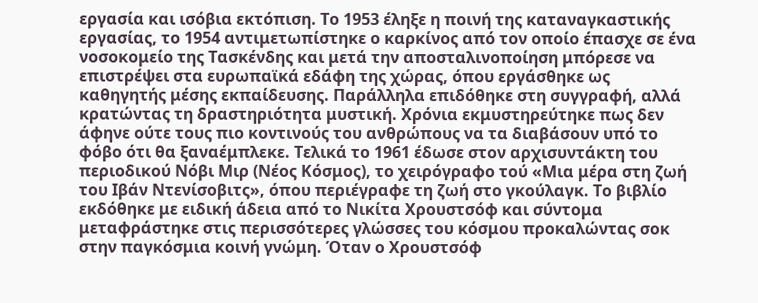εργασία και ισόβια εκτόπιση. Το 1953 έληξε η ποινή της καταναγκαστικής εργασίας, το 1954 αντιμετωπίστηκε ο καρκίνος από τον οποίο έπασχε σε ένα νοσοκομείο της Τασκένδης και μετά την αποσταλινοποίηση μπόρεσε να επιστρέψει στα ευρωπαϊκά εδάφη της χώρας, όπου εργάσθηκε ως καθηγητής μέσης εκπαίδευσης. Παράλληλα επιδόθηκε στη συγγραφή, αλλά κρατώντας τη δραστηριότητα μυστική. Χρόνια εκμυστηρεύτηκε πως δεν άφηνε ούτε τους πιο κοντινούς του ανθρώπους να τα διαβάσουν υπό το φόβο ότι θα ξαναέμπλεκε. Τελικά το 1961 έδωσε στον αρχισυντάκτη του περιοδικού Νόβι Μιρ (Νέος Κόσμος), το χειρόγραφο τού «Μια μέρα στη ζωή του Ιβάν Ντενίσοβιτς», όπου περιέγραφε τη ζωή στο γκούλαγκ. Το βιβλίο εκδόθηκε με ειδική άδεια από το Νικίτα Χρουστσόφ και σύντομα μεταφράστηκε στις περισσότερες γλώσσες του κόσμου προκαλώντας σοκ στην παγκόσμια κοινή γνώμη. Όταν ο Χρουστσόφ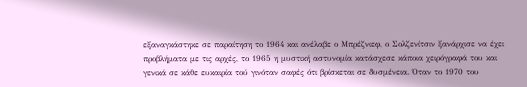εξαναγκάστηκε σε παραίτηση το 1964 και ανέλαβε ο Μπρέζνιεφ, ο Σολζενίτσιν ξανάρχισε να έχει προβλήματα με τις αρχές, το 1965 η μυστική αστυνομία κατάσχεσε κάποια χειρόγραφά του και γενικά σε κάθε ευκαιρία τού γινόταν σαφές ότι βρίσκεται σε δυσμένεια. Όταν το 1970 του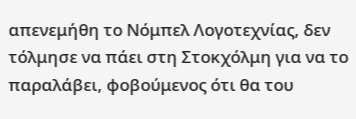απενεμήθη το Νόμπελ Λογοτεχνίας, δεν τόλμησε να πάει στη Στοκχόλμη για να το παραλάβει, φοβούμενος ότι θα του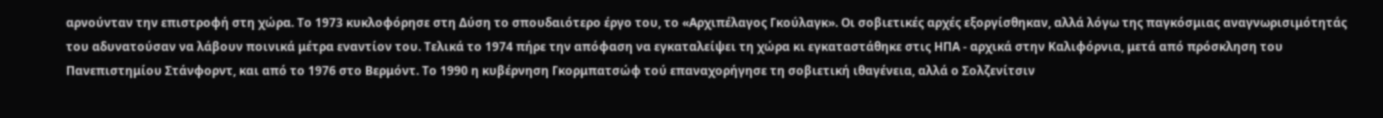αρνούνταν την επιστροφή στη χώρα. Το 1973 κυκλοφόρησε στη Δύση το σπουδαιότερο έργο του, το «Αρχιπέλαγος Γκούλαγκ». Οι σοβιετικές αρχές εξοργίσθηκαν, αλλά λόγω της παγκόσμιας αναγνωρισιμότητάς του αδυνατούσαν να λάβουν ποινικά μέτρα εναντίον του. Τελικά το 1974 πήρε την απόφαση να εγκαταλείψει τη χώρα κι εγκαταστάθηκε στις ΗΠΑ - αρχικά στην Καλιφόρνια, μετά από πρόσκληση του Πανεπιστημίου Στάνφορντ, και από το 1976 στο Βερμόντ. Το 1990 η κυβέρνηση Γκορμπατσώφ τού επαναχορήγησε τη σοβιετική ιθαγένεια, αλλά ο Σολζενίτσιν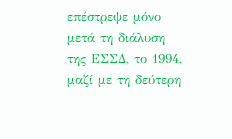επέστρεψε μόνο μετά τη διάλυση της ΕΣΣΔ, το 1994, μαζί με τη δεύτερη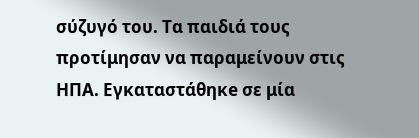σύζυγό του. Τα παιδιά τους προτίμησαν να παραμείνουν στις ΗΠΑ. Εγκαταστάθηκe σε μία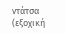ντάτσα (εξοχική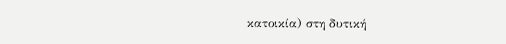κατοικία) στη δυτική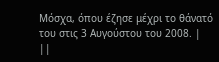Μόσχα, όπου έζησε μέχρι το θάνατό του στις 3 Αυγούστου του 2008. |
||